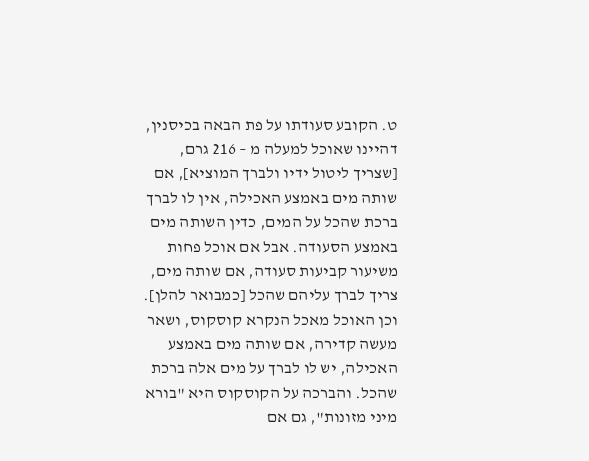ט. הקובע סעודתו על פת הבאה בכיסנין, דהיינו שאוכל למעלה מ – 216 גרם, [שצריך ליטול ידיו ולברך המוציא], אם שותה מים באמצע האכילה, אין לו לברך ברכת שהכל על המים, כדין השותה מים באמצע הסעודה. אבל אם אוכל פחות משיעור קביעות סעודה, אם שותה מים, צריך לברך עליהם שהכל [כמבואר להלן]. וכן האוכל מאכל הנקרא קוסקוס, ושאר מעשה קדירה, אם שותה מים באמצע האכילה, יש לו לברך על מים אלה ברכת שהכל. והברכה על הקוסקוס היא "בורא מיני מזונות", גם אם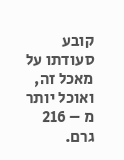קובע סעודתו על מאכל זה, ואוכל יותר מ – 216 גרם.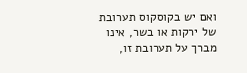ואם יש בקוסקוס תערובת של ירקות או בשר, אינו מברך על תערובת זו,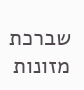שברכת מזונות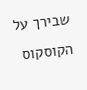שבירך על הקוסקוס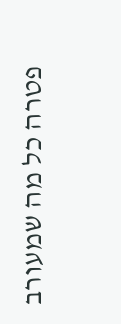פטרה כל מה שמעורב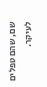שם, שהם טפלים לעיקר.